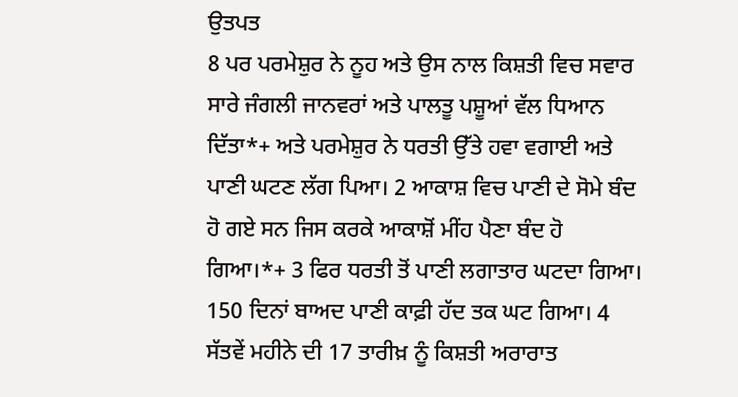ਉਤਪਤ
8 ਪਰ ਪਰਮੇਸ਼ੁਰ ਨੇ ਨੂਹ ਅਤੇ ਉਸ ਨਾਲ ਕਿਸ਼ਤੀ ਵਿਚ ਸਵਾਰ ਸਾਰੇ ਜੰਗਲੀ ਜਾਨਵਰਾਂ ਅਤੇ ਪਾਲਤੂ ਪਸ਼ੂਆਂ ਵੱਲ ਧਿਆਨ ਦਿੱਤਾ*+ ਅਤੇ ਪਰਮੇਸ਼ੁਰ ਨੇ ਧਰਤੀ ਉੱਤੇ ਹਵਾ ਵਗਾਈ ਅਤੇ ਪਾਣੀ ਘਟਣ ਲੱਗ ਪਿਆ। 2 ਆਕਾਸ਼ ਵਿਚ ਪਾਣੀ ਦੇ ਸੋਮੇ ਬੰਦ ਹੋ ਗਏ ਸਨ ਜਿਸ ਕਰਕੇ ਆਕਾਸ਼ੋਂ ਮੀਂਹ ਪੈਣਾ ਬੰਦ ਹੋ ਗਿਆ।*+ 3 ਫਿਰ ਧਰਤੀ ਤੋਂ ਪਾਣੀ ਲਗਾਤਾਰ ਘਟਦਾ ਗਿਆ। 150 ਦਿਨਾਂ ਬਾਅਦ ਪਾਣੀ ਕਾਫ਼ੀ ਹੱਦ ਤਕ ਘਟ ਗਿਆ। 4 ਸੱਤਵੇਂ ਮਹੀਨੇ ਦੀ 17 ਤਾਰੀਖ਼ ਨੂੰ ਕਿਸ਼ਤੀ ਅਰਾਰਾਤ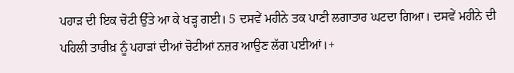ਪਹਾੜ ਦੀ ਇਕ ਚੋਟੀ ਉੱਤੇ ਆ ਕੇ ਖੜ੍ਹ ਗਈ। 5 ਦਸਵੇਂ ਮਹੀਨੇ ਤਕ ਪਾਣੀ ਲਗਾਤਾਰ ਘਟਦਾ ਗਿਆ। ਦਸਵੇਂ ਮਹੀਨੇ ਦੀ ਪਹਿਲੀ ਤਾਰੀਖ਼ ਨੂੰ ਪਹਾੜਾਂ ਦੀਆਂ ਚੋਟੀਆਂ ਨਜ਼ਰ ਆਉਣ ਲੱਗ ਪਈਆਂ।+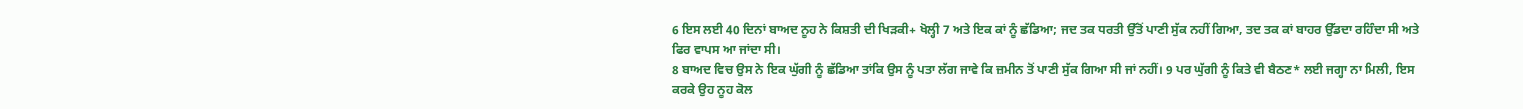6 ਇਸ ਲਈ 40 ਦਿਨਾਂ ਬਾਅਦ ਨੂਹ ਨੇ ਕਿਸ਼ਤੀ ਦੀ ਖਿੜਕੀ+ ਖੋਲ੍ਹੀ 7 ਅਤੇ ਇਕ ਕਾਂ ਨੂੰ ਛੱਡਿਆ; ਜਦ ਤਕ ਧਰਤੀ ਉੱਤੋਂ ਪਾਣੀ ਸੁੱਕ ਨਹੀਂ ਗਿਆ, ਤਦ ਤਕ ਕਾਂ ਬਾਹਰ ਉੱਡਦਾ ਰਹਿੰਦਾ ਸੀ ਅਤੇ ਫਿਰ ਵਾਪਸ ਆ ਜਾਂਦਾ ਸੀ।
8 ਬਾਅਦ ਵਿਚ ਉਸ ਨੇ ਇਕ ਘੁੱਗੀ ਨੂੰ ਛੱਡਿਆ ਤਾਂਕਿ ਉਸ ਨੂੰ ਪਤਾ ਲੱਗ ਜਾਵੇ ਕਿ ਜ਼ਮੀਨ ਤੋਂ ਪਾਣੀ ਸੁੱਕ ਗਿਆ ਸੀ ਜਾਂ ਨਹੀਂ। 9 ਪਰ ਘੁੱਗੀ ਨੂੰ ਕਿਤੇ ਵੀ ਬੈਠਣ* ਲਈ ਜਗ੍ਹਾ ਨਾ ਮਿਲੀ, ਇਸ ਕਰਕੇ ਉਹ ਨੂਹ ਕੋਲ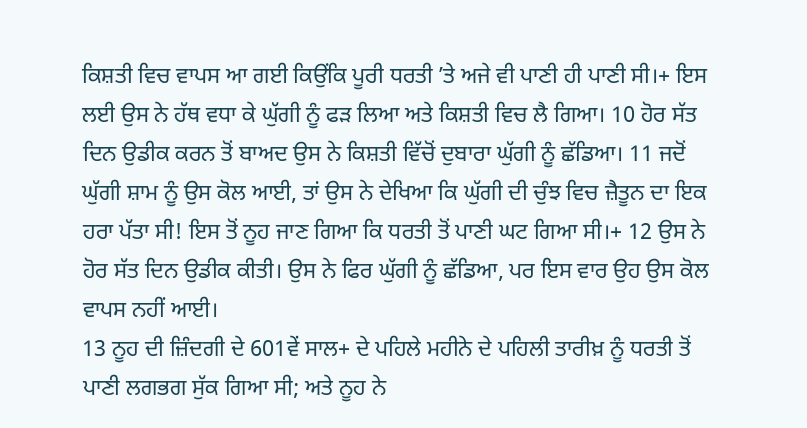ਕਿਸ਼ਤੀ ਵਿਚ ਵਾਪਸ ਆ ਗਈ ਕਿਉਂਕਿ ਪੂਰੀ ਧਰਤੀ ʼਤੇ ਅਜੇ ਵੀ ਪਾਣੀ ਹੀ ਪਾਣੀ ਸੀ।+ ਇਸ ਲਈ ਉਸ ਨੇ ਹੱਥ ਵਧਾ ਕੇ ਘੁੱਗੀ ਨੂੰ ਫੜ ਲਿਆ ਅਤੇ ਕਿਸ਼ਤੀ ਵਿਚ ਲੈ ਗਿਆ। 10 ਹੋਰ ਸੱਤ ਦਿਨ ਉਡੀਕ ਕਰਨ ਤੋਂ ਬਾਅਦ ਉਸ ਨੇ ਕਿਸ਼ਤੀ ਵਿੱਚੋਂ ਦੁਬਾਰਾ ਘੁੱਗੀ ਨੂੰ ਛੱਡਿਆ। 11 ਜਦੋਂ ਘੁੱਗੀ ਸ਼ਾਮ ਨੂੰ ਉਸ ਕੋਲ ਆਈ, ਤਾਂ ਉਸ ਨੇ ਦੇਖਿਆ ਕਿ ਘੁੱਗੀ ਦੀ ਚੁੰਝ ਵਿਚ ਜ਼ੈਤੂਨ ਦਾ ਇਕ ਹਰਾ ਪੱਤਾ ਸੀ! ਇਸ ਤੋਂ ਨੂਹ ਜਾਣ ਗਿਆ ਕਿ ਧਰਤੀ ਤੋਂ ਪਾਣੀ ਘਟ ਗਿਆ ਸੀ।+ 12 ਉਸ ਨੇ ਹੋਰ ਸੱਤ ਦਿਨ ਉਡੀਕ ਕੀਤੀ। ਉਸ ਨੇ ਫਿਰ ਘੁੱਗੀ ਨੂੰ ਛੱਡਿਆ, ਪਰ ਇਸ ਵਾਰ ਉਹ ਉਸ ਕੋਲ ਵਾਪਸ ਨਹੀਂ ਆਈ।
13 ਨੂਹ ਦੀ ਜ਼ਿੰਦਗੀ ਦੇ 601ਵੇਂ ਸਾਲ+ ਦੇ ਪਹਿਲੇ ਮਹੀਨੇ ਦੇ ਪਹਿਲੀ ਤਾਰੀਖ਼ ਨੂੰ ਧਰਤੀ ਤੋਂ ਪਾਣੀ ਲਗਭਗ ਸੁੱਕ ਗਿਆ ਸੀ; ਅਤੇ ਨੂਹ ਨੇ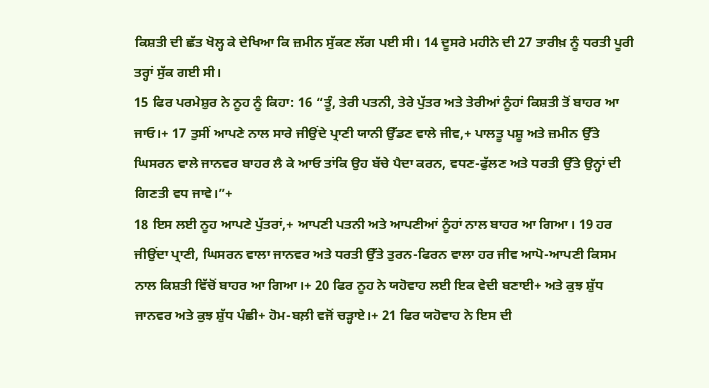ਕਿਸ਼ਤੀ ਦੀ ਛੱਤ ਖੋਲ੍ਹ ਕੇ ਦੇਖਿਆ ਕਿ ਜ਼ਮੀਨ ਸੁੱਕਣ ਲੱਗ ਪਈ ਸੀ। 14 ਦੂਸਰੇ ਮਹੀਨੇ ਦੀ 27 ਤਾਰੀਖ਼ ਨੂੰ ਧਰਤੀ ਪੂਰੀ ਤਰ੍ਹਾਂ ਸੁੱਕ ਗਈ ਸੀ।
15 ਫਿਰ ਪਰਮੇਸ਼ੁਰ ਨੇ ਨੂਹ ਨੂੰ ਕਿਹਾ: 16 “ਤੂੰ, ਤੇਰੀ ਪਤਨੀ, ਤੇਰੇ ਪੁੱਤਰ ਅਤੇ ਤੇਰੀਆਂ ਨੂੰਹਾਂ ਕਿਸ਼ਤੀ ਤੋਂ ਬਾਹਰ ਆ ਜਾਓ।+ 17 ਤੁਸੀਂ ਆਪਣੇ ਨਾਲ ਸਾਰੇ ਜੀਉਂਦੇ ਪ੍ਰਾਣੀ ਯਾਨੀ ਉੱਡਣ ਵਾਲੇ ਜੀਵ,+ ਪਾਲਤੂ ਪਸ਼ੂ ਅਤੇ ਜ਼ਮੀਨ ਉੱਤੇ ਘਿਸਰਨ ਵਾਲੇ ਜਾਨਵਰ ਬਾਹਰ ਲੈ ਕੇ ਆਓ ਤਾਂਕਿ ਉਹ ਬੱਚੇ ਪੈਦਾ ਕਰਨ, ਵਧਣ-ਫੁੱਲਣ ਅਤੇ ਧਰਤੀ ਉੱਤੇ ਉਨ੍ਹਾਂ ਦੀ ਗਿਣਤੀ ਵਧ ਜਾਵੇ।”+
18 ਇਸ ਲਈ ਨੂਹ ਆਪਣੇ ਪੁੱਤਰਾਂ,+ ਆਪਣੀ ਪਤਨੀ ਅਤੇ ਆਪਣੀਆਂ ਨੂੰਹਾਂ ਨਾਲ ਬਾਹਰ ਆ ਗਿਆ। 19 ਹਰ ਜੀਉਂਦਾ ਪ੍ਰਾਣੀ, ਘਿਸਰਨ ਵਾਲਾ ਜਾਨਵਰ ਅਤੇ ਧਰਤੀ ਉੱਤੇ ਤੁਰਨ-ਫਿਰਨ ਵਾਲਾ ਹਰ ਜੀਵ ਆਪੋ-ਆਪਣੀ ਕਿਸਮ ਨਾਲ ਕਿਸ਼ਤੀ ਵਿੱਚੋਂ ਬਾਹਰ ਆ ਗਿਆ।+ 20 ਫਿਰ ਨੂਹ ਨੇ ਯਹੋਵਾਹ ਲਈ ਇਕ ਵੇਦੀ ਬਣਾਈ+ ਅਤੇ ਕੁਝ ਸ਼ੁੱਧ ਜਾਨਵਰ ਅਤੇ ਕੁਝ ਸ਼ੁੱਧ ਪੰਛੀ+ ਹੋਮ-ਬਲ਼ੀ ਵਜੋਂ ਚੜ੍ਹਾਏ।+ 21 ਫਿਰ ਯਹੋਵਾਹ ਨੇ ਇਸ ਦੀ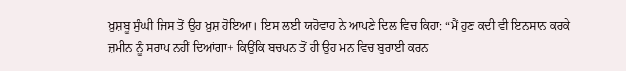ਖ਼ੁਸ਼ਬੂ ਸੁੰਘੀ ਜਿਸ ਤੋਂ ਉਹ ਖ਼ੁਸ਼ ਹੋਇਆ। ਇਸ ਲਈ ਯਹੋਵਾਹ ਨੇ ਆਪਣੇ ਦਿਲ ਵਿਚ ਕਿਹਾ: “ਮੈਂ ਹੁਣ ਕਦੀ ਵੀ ਇਨਸਾਨ ਕਰਕੇ ਜ਼ਮੀਨ ਨੂੰ ਸਰਾਪ ਨਹੀਂ ਦਿਆਂਗਾ+ ਕਿਉਂਕਿ ਬਚਪਨ ਤੋਂ ਹੀ ਉਹ ਮਨ ਵਿਚ ਬੁਰਾਈ ਕਰਨ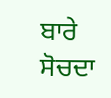ਬਾਰੇ ਸੋਚਦਾ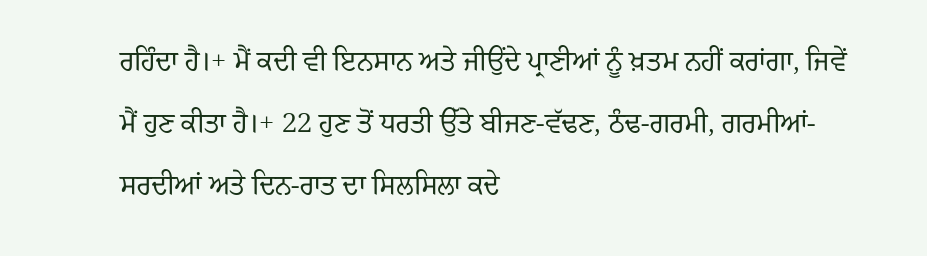ਰਹਿੰਦਾ ਹੈ।+ ਮੈਂ ਕਦੀ ਵੀ ਇਨਸਾਨ ਅਤੇ ਜੀਉਂਦੇ ਪ੍ਰਾਣੀਆਂ ਨੂੰ ਖ਼ਤਮ ਨਹੀਂ ਕਰਾਂਗਾ, ਜਿਵੇਂ ਮੈਂ ਹੁਣ ਕੀਤਾ ਹੈ।+ 22 ਹੁਣ ਤੋਂ ਧਰਤੀ ਉੱਤੇ ਬੀਜਣ-ਵੱਢਣ, ਠੰਢ-ਗਰਮੀ, ਗਰਮੀਆਂ-ਸਰਦੀਆਂ ਅਤੇ ਦਿਨ-ਰਾਤ ਦਾ ਸਿਲਸਿਲਾ ਕਦੇ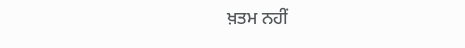ਖ਼ਤਮ ਨਹੀਂ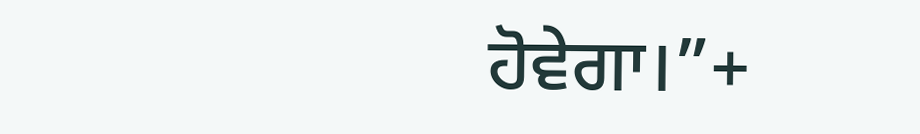ਹੋਵੇਗਾ।”+